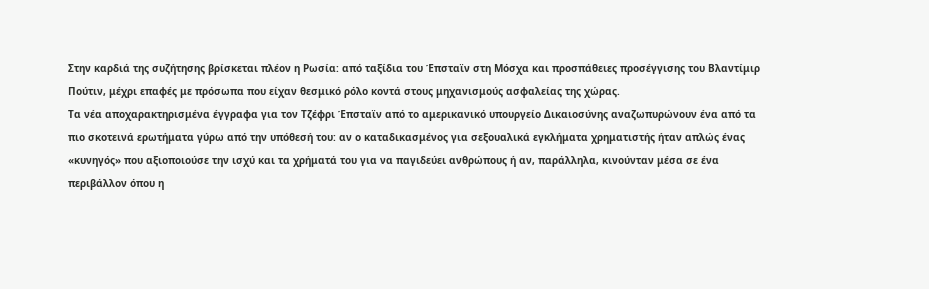Στην καρδιά της συζήτησης βρίσκεται πλέον η Ρωσία: από ταξίδια του Έπσταϊν στη Μόσχα και προσπάθειες προσέγγισης του Βλαντίμιρ Πούτιν, μέχρι επαφές με πρόσωπα που είχαν θεσμικό ρόλο κοντά στους μηχανισμούς ασφαλείας της χώρας.
Τα νέα αποχαρακτηρισμένα έγγραφα για τον Τζέφρι Έπσταϊν από το αμερικανικό υπουργείο Δικαιοσύνης αναζωπυρώνουν ένα από τα πιο σκοτεινά ερωτήματα γύρω από την υπόθεσή του: αν ο καταδικασμένος για σεξουαλικά εγκλήματα χρηματιστής ήταν απλώς ένας «κυνηγός» που αξιοποιούσε την ισχύ και τα χρήματά του για να παγιδεύει ανθρώπους ή αν, παράλληλα, κινούνταν μέσα σε ένα περιβάλλον όπου η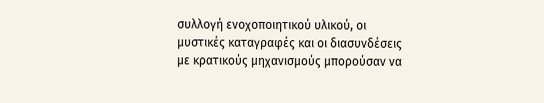συλλογή ενοχοποιητικού υλικού, οι μυστικές καταγραφές και οι διασυνδέσεις με κρατικούς μηχανισμούς μπορούσαν να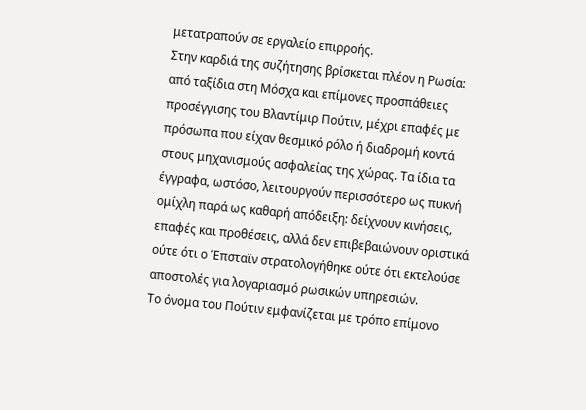μετατραπούν σε εργαλείο επιρροής.
Στην καρδιά της συζήτησης βρίσκεται πλέον η Ρωσία: από ταξίδια στη Μόσχα και επίμονες προσπάθειες προσέγγισης του Βλαντίμιρ Πούτιν, μέχρι επαφές με πρόσωπα που είχαν θεσμικό ρόλο ή διαδρομή κοντά στους μηχανισμούς ασφαλείας της χώρας. Τα ίδια τα έγγραφα, ωστόσο, λειτουργούν περισσότερο ως πυκνή ομίχλη παρά ως καθαρή απόδειξη: δείχνουν κινήσεις, επαφές και προθέσεις, αλλά δεν επιβεβαιώνουν οριστικά ούτε ότι ο Έπσταϊν στρατολογήθηκε ούτε ότι εκτελούσε αποστολές για λογαριασμό ρωσικών υπηρεσιών.
To όνομα του Πούτιν εμφανίζεται με τρόπο επίμονο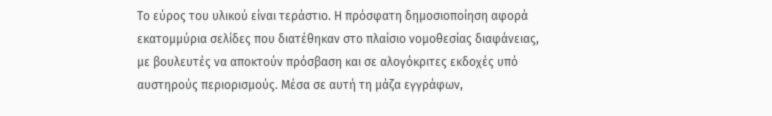Το εύρος του υλικού είναι τεράστιο. Η πρόσφατη δημοσιοποίηση αφορά εκατομμύρια σελίδες που διατέθηκαν στο πλαίσιο νομοθεσίας διαφάνειας, με βουλευτές να αποκτούν πρόσβαση και σε αλογόκριτες εκδοχές υπό αυστηρούς περιορισμούς. Μέσα σε αυτή τη μάζα εγγράφων,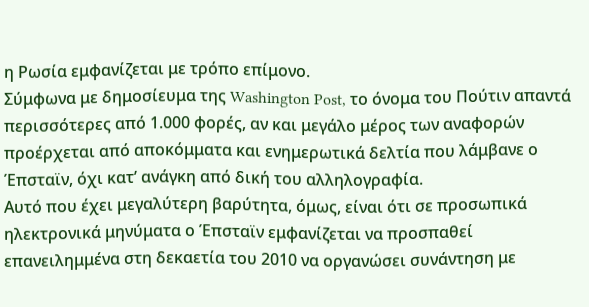η Ρωσία εμφανίζεται με τρόπο επίμονο.
Σύμφωνα με δημοσίευμα της Washington Post, το όνομα του Πούτιν απαντά περισσότερες από 1.000 φορές, αν και μεγάλο μέρος των αναφορών προέρχεται από αποκόμματα και ενημερωτικά δελτία που λάμβανε ο Έπσταϊν, όχι κατ’ ανάγκη από δική του αλληλογραφία.
Αυτό που έχει μεγαλύτερη βαρύτητα, όμως, είναι ότι σε προσωπικά ηλεκτρονικά μηνύματα ο Έπσταϊν εμφανίζεται να προσπαθεί επανειλημμένα στη δεκαετία του 2010 να οργανώσει συνάντηση με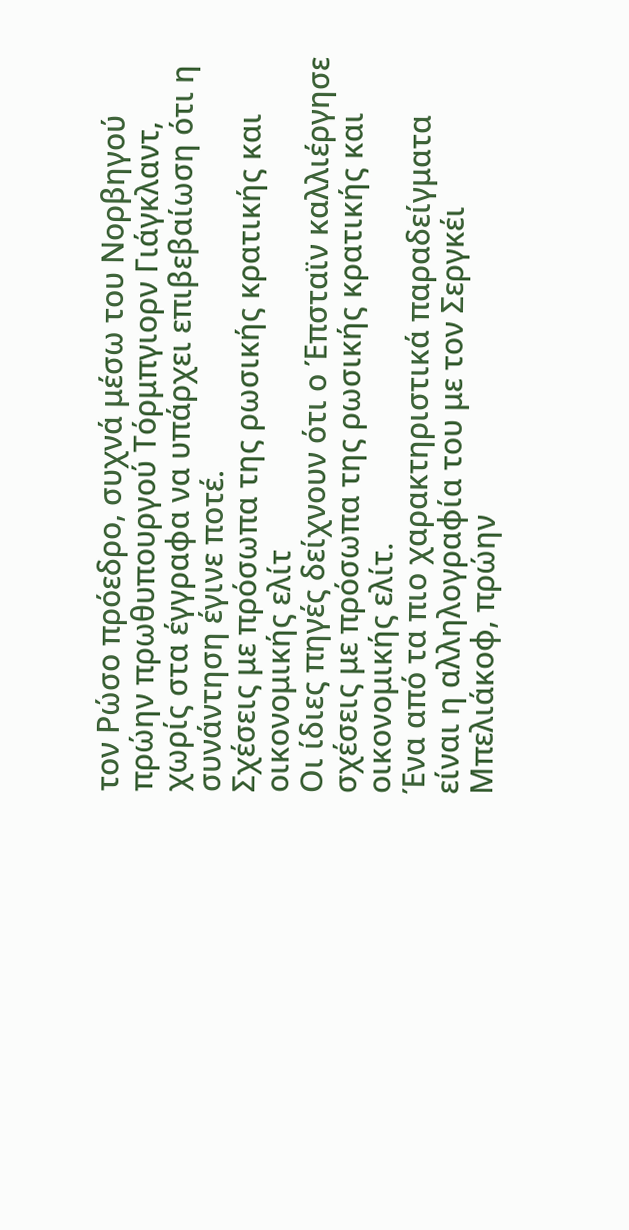τον Ρώσο πρόεδρο, συχνά μέσω του Νορβηγού πρώην πρωθυπουργού Τόρμπγιορν Γιάγκλαντ, χωρίς στα έγγραφα να υπάρχει επιβεβαίωση ότι η συνάντηση έγινε ποτέ.
Σχέσεις με πρόσωπα της ρωσικής κρατικής και οικονομικής ελίτ
Οι ίδιες πηγές δείχνουν ότι ο Έπσταϊν καλλιέργησε σχέσεις με πρόσωπα της ρωσικής κρατικής και οικονομικής ελίτ.
Ένα από τα πιο χαρακτηριστικά παραδείγματα είναι η αλληλογραφία του με τον Σεργκέι Μπελιάκοφ, πρώην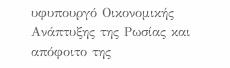υφυπουργό Οικονομικής Ανάπτυξης της Ρωσίας και απόφοιτο της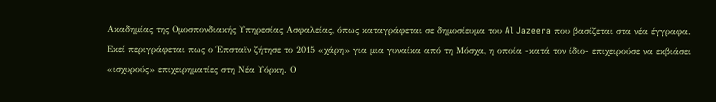Ακαδημίας της Ομοσπονδιακής Υπηρεσίας Ασφαλείας, όπως καταγράφεται σε δημοσίευμα του Al Jazeera που βασίζεται στα νέα έγγραφα.
Εκεί περιγράφεται πως ο Έπσταϊν ζήτησε το 2015 «χάρη» για μια γυναίκα από τη Μόσχα, η οποία -κατά τον ίδιο- επιχειρούσε να εκβιάσει «ισχυρούς» επιχειρηματίες στη Νέα Υόρκη. Ο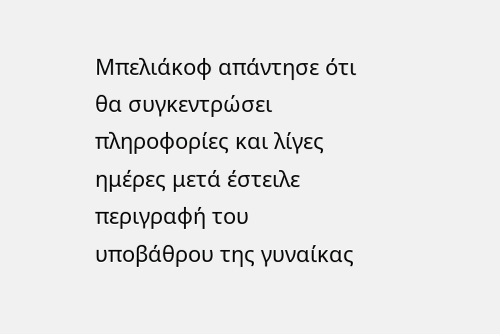Μπελιάκοφ απάντησε ότι θα συγκεντρώσει πληροφορίες και λίγες ημέρες μετά έστειλε περιγραφή του υποβάθρου της γυναίκας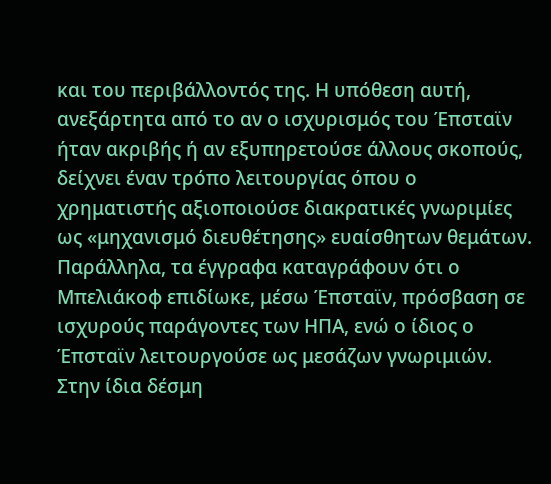και του περιβάλλοντός της. Η υπόθεση αυτή, ανεξάρτητα από το αν ο ισχυρισμός του Έπσταϊν ήταν ακριβής ή αν εξυπηρετούσε άλλους σκοπούς, δείχνει έναν τρόπο λειτουργίας όπου ο χρηματιστής αξιοποιούσε διακρατικές γνωριμίες ως «μηχανισμό διευθέτησης» ευαίσθητων θεμάτων.
Παράλληλα, τα έγγραφα καταγράφουν ότι ο Μπελιάκοφ επιδίωκε, μέσω Έπσταϊν, πρόσβαση σε ισχυρούς παράγοντες των ΗΠΑ, ενώ ο ίδιος ο Έπσταϊν λειτουργούσε ως μεσάζων γνωριμιών. Στην ίδια δέσμη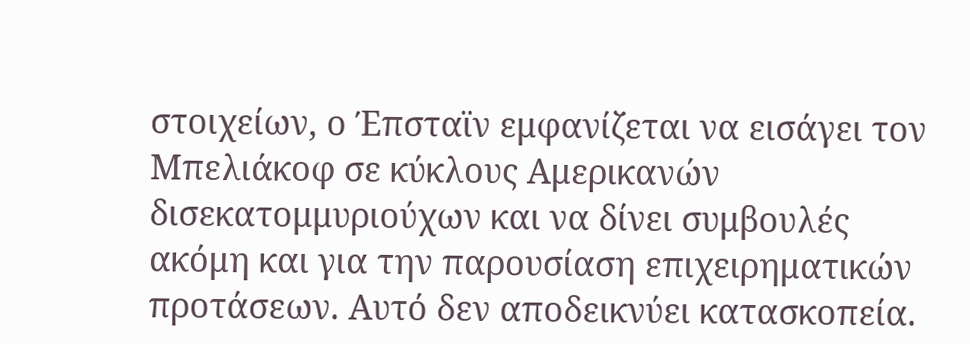στοιχείων, ο Έπσταϊν εμφανίζεται να εισάγει τον Μπελιάκοφ σε κύκλους Αμερικανών δισεκατομμυριούχων και να δίνει συμβουλές ακόμη και για την παρουσίαση επιχειρηματικών προτάσεων. Αυτό δεν αποδεικνύει κατασκοπεία.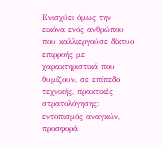Ενισχύει όμως την εικόνα ενός ανθρώπου που καλλιεργούσε δίκτυο επιρροής με χαρακτηριστικά που θυμίζουν, σε επίπεδο τεχνικής, πρακτικές στρατολόγησης: εντοπισμός αναγκών, προσφορά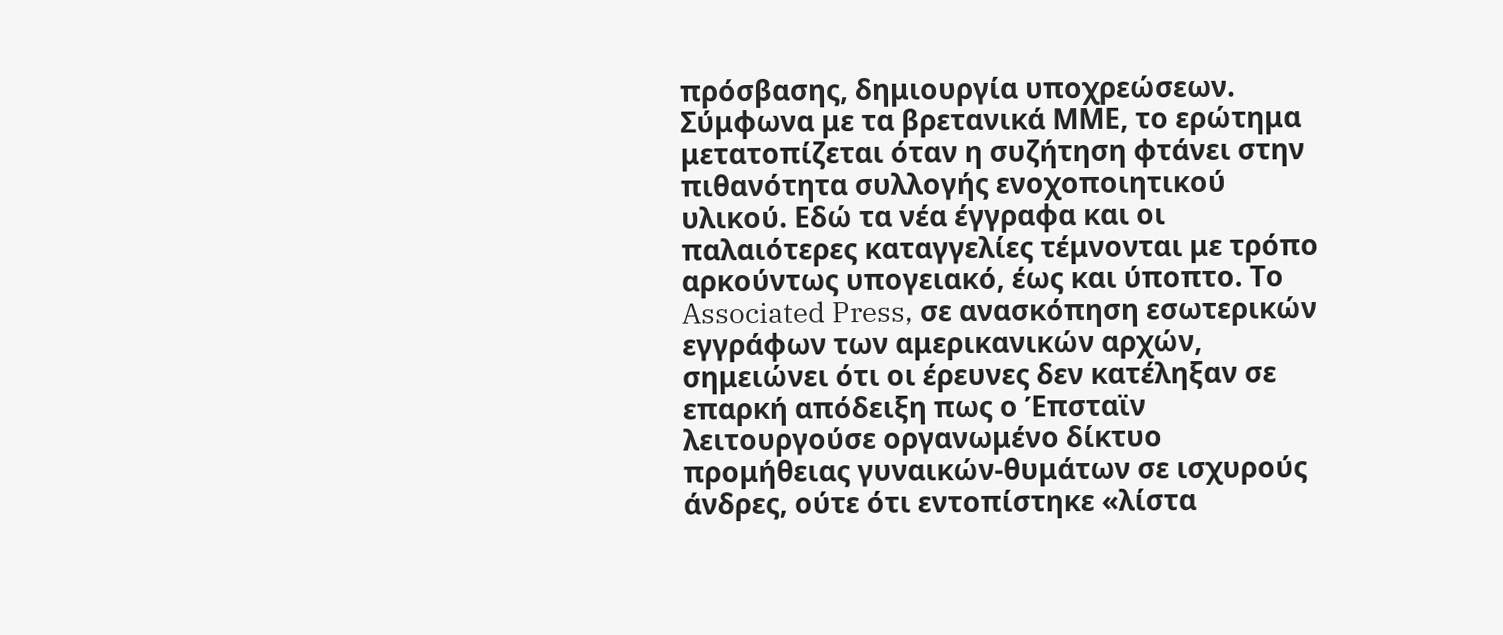πρόσβασης, δημιουργία υποχρεώσεων.
Σύμφωνα με τα βρετανικά ΜΜΕ, το ερώτημα μετατοπίζεται όταν η συζήτηση φτάνει στην πιθανότητα συλλογής ενοχοποιητικού υλικού. Εδώ τα νέα έγγραφα και οι παλαιότερες καταγγελίες τέμνονται με τρόπο αρκούντως υπογειακό, έως και ύποπτο. Το Associated Press, σε ανασκόπηση εσωτερικών εγγράφων των αμερικανικών αρχών, σημειώνει ότι οι έρευνες δεν κατέληξαν σε επαρκή απόδειξη πως ο Έπσταϊν λειτουργούσε οργανωμένο δίκτυο προμήθειας γυναικών-θυμάτων σε ισχυρούς άνδρες, ούτε ότι εντοπίστηκε «λίστα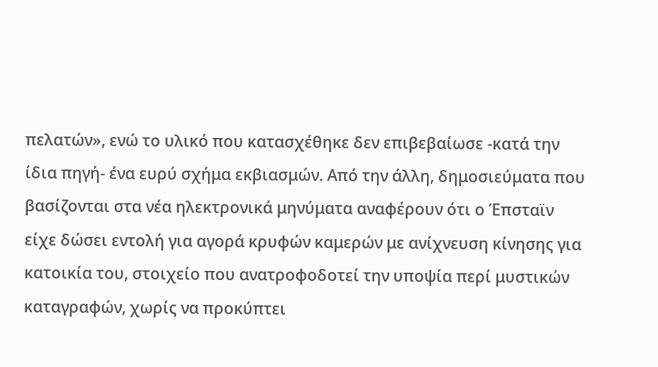πελατών», ενώ το υλικό που κατασχέθηκε δεν επιβεβαίωσε -κατά την ίδια πηγή- ένα ευρύ σχήμα εκβιασμών. Από την άλλη, δημοσιεύματα που βασίζονται στα νέα ηλεκτρονικά μηνύματα αναφέρουν ότι ο Έπσταϊν είχε δώσει εντολή για αγορά κρυφών καμερών με ανίχνευση κίνησης για κατοικία του, στοιχείο που ανατροφοδοτεί την υποψία περί μυστικών καταγραφών, χωρίς να προκύπτει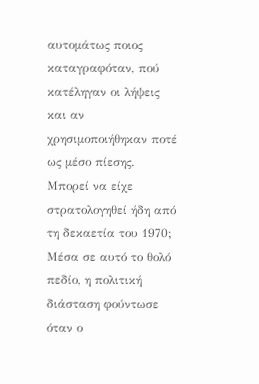αυτομάτως ποιος καταγραφόταν, πού κατέληγαν οι λήψεις και αν χρησιμοποιήθηκαν ποτέ ως μέσο πίεσης.
Μπορεί να είχε στρατολογηθεί ήδη από τη δεκαετία του 1970;
Μέσα σε αυτό το θολό πεδίο, η πολιτική διάσταση φούντωσε όταν ο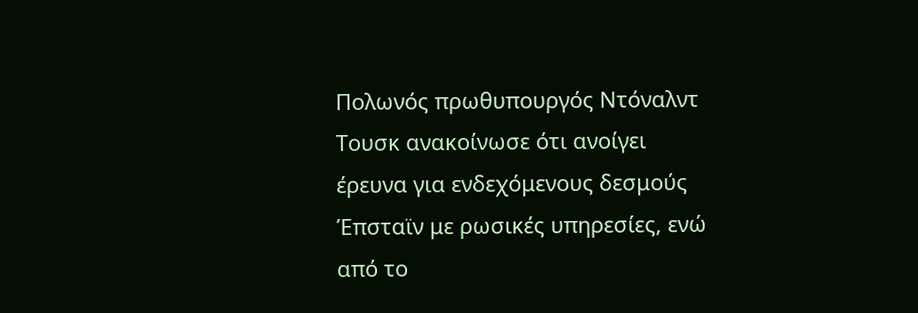Πολωνός πρωθυπουργός Ντόναλντ Τουσκ ανακοίνωσε ότι ανοίγει έρευνα για ενδεχόμενους δεσμούς Έπσταϊν με ρωσικές υπηρεσίες, ενώ από το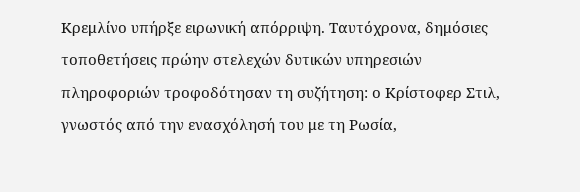Κρεμλίνο υπήρξε ειρωνική απόρριψη. Ταυτόχρονα, δημόσιες τοποθετήσεις πρώην στελεχών δυτικών υπηρεσιών πληροφοριών τροφοδότησαν τη συζήτηση: ο Κρίστοφερ Στιλ, γνωστός από την ενασχόλησή του με τη Ρωσία,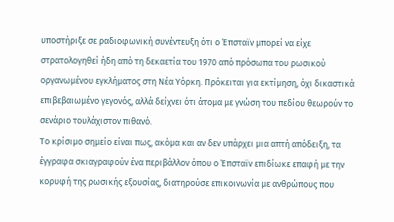υποστήριξε σε ραδιοφωνική συνέντευξη ότι ο Έπσταϊν μπορεί να είχε στρατολογηθεί ήδη από τη δεκαετία του 1970 από πρόσωπα του ρωσικού οργανωμένου εγκλήματος στη Νέα Υόρκη. Πρόκειται για εκτίμηση, όχι δικαστικά επιβεβαιωμένο γεγονός, αλλά δείχνει ότι άτομα με γνώση του πεδίου θεωρούν το σενάριο τουλάχιστον πιθανό.
Το κρίσιμο σημείο είναι πως, ακόμα και αν δεν υπάρχει μια απτή απόδειξη, τα έγγραφα σκιαγραφούν ένα περιβάλλον όπου ο Έπσταϊν επιδίωκε επαφή με την κορυφή της ρωσικής εξουσίας, διατηρούσε επικοινωνία με ανθρώπους που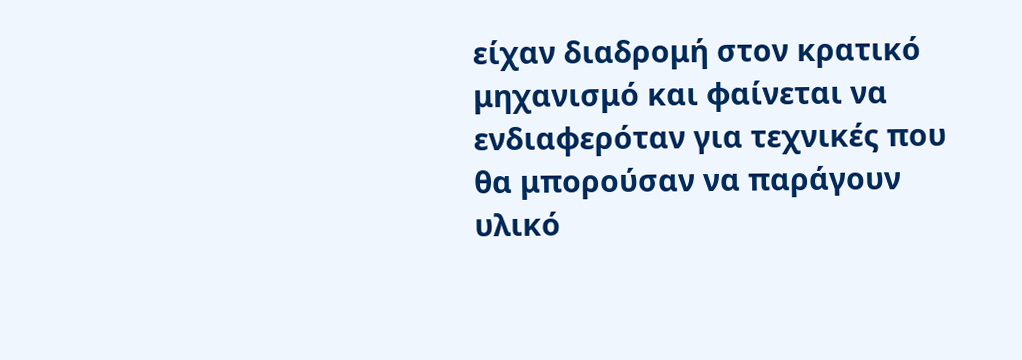είχαν διαδρομή στον κρατικό μηχανισμό και φαίνεται να ενδιαφερόταν για τεχνικές που θα μπορούσαν να παράγουν υλικό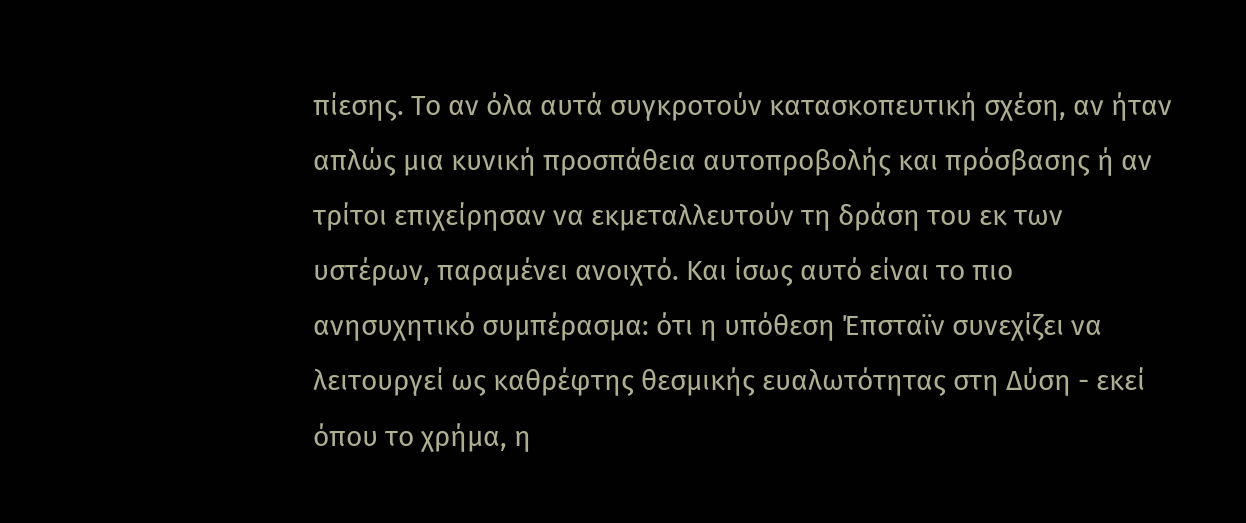πίεσης. Το αν όλα αυτά συγκροτούν κατασκοπευτική σχέση, αν ήταν απλώς μια κυνική προσπάθεια αυτοπροβολής και πρόσβασης ή αν τρίτοι επιχείρησαν να εκμεταλλευτούν τη δράση του εκ των υστέρων, παραμένει ανοιχτό. Και ίσως αυτό είναι το πιο ανησυχητικό συμπέρασμα: ότι η υπόθεση Έπσταϊν συνεχίζει να λειτουργεί ως καθρέφτης θεσμικής ευαλωτότητας στη Δύση - εκεί όπου το χρήμα, η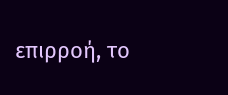επιρροή, το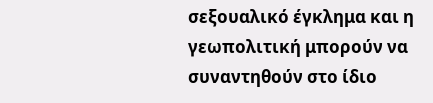σεξουαλικό έγκλημα και η γεωπολιτική μπορούν να συναντηθούν στο ίδιο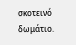σκοτεινό δωμάτιο.